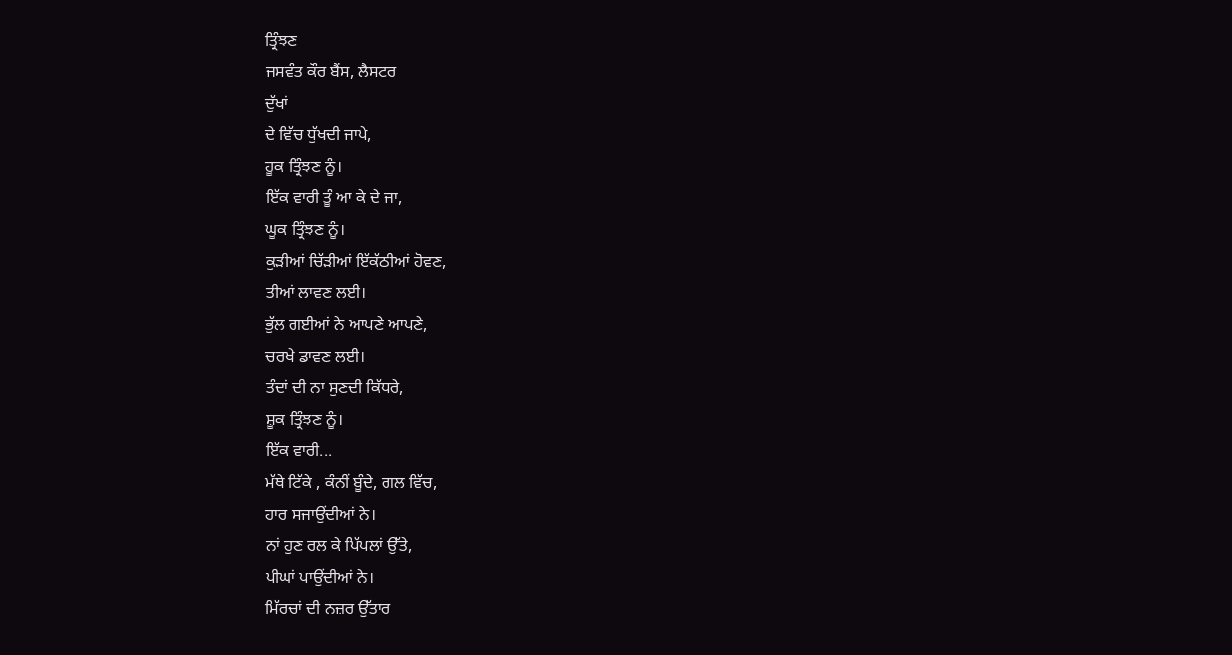ਤ੍ਰਿੰਝਣ
ਜਸਵੰਤ ਕੌਰ ਬੈਂਸ, ਲੈਸਟਰ
ਦੁੱਖਾਂ
ਦੇ ਵਿੱਚ ਧੁੱਖਦੀ ਜਾਪੇ,
ਹੂਕ ਤ੍ਰਿੰਝਣ ਨੂੰ।
ਇੱਕ ਵਾਰੀ ਤੂੰ ਆ ਕੇ ਦੇ ਜਾ,
ਘੂਕ ਤ੍ਰਿੰਝਣ ਨੂੰ।
ਕੁੜੀਆਂ ਚਿੱੜੀਆਂ ਇੱਕੱਠੀਆਂ ਹੋਵਣ,
ਤੀਆਂ ਲਾਵਣ ਲਈ।
ਭੁੱਲ ਗਈਆਂ ਨੇ ਆਪਣੇ ਆਪਣੇ,
ਚਰਖੇ ਡਾਵਣ ਲਈ।
ਤੰਦਾਂ ਦੀ ਨਾ ਸੁਣਦੀ ਕਿੱਧਰੇ,
ਸ਼ੂਕ ਤ੍ਰਿੰਝਣ ਨੂੰ।
ਇੱਕ ਵਾਰੀ...
ਮੱਥੇ ਟਿੱਕੇ , ਕੰਨੀਂ ਬੂੰਦੇ, ਗਲ ਵਿੱਚ,
ਹਾਰ ਸਜਾਉਂਦੀਆਂ ਨੇ।
ਨਾਂ ਹੁਣ ਰਲ ਕੇ ਪਿੱਪਲਾਂ ਉੱਤੇ,
ਪੀਘਾਂ ਪਾਉਂਦੀਆਂ ਨੇ।
ਮਿੱਰਚਾਂ ਦੀ ਨਜ਼ਰ ਉੱਤਾਰ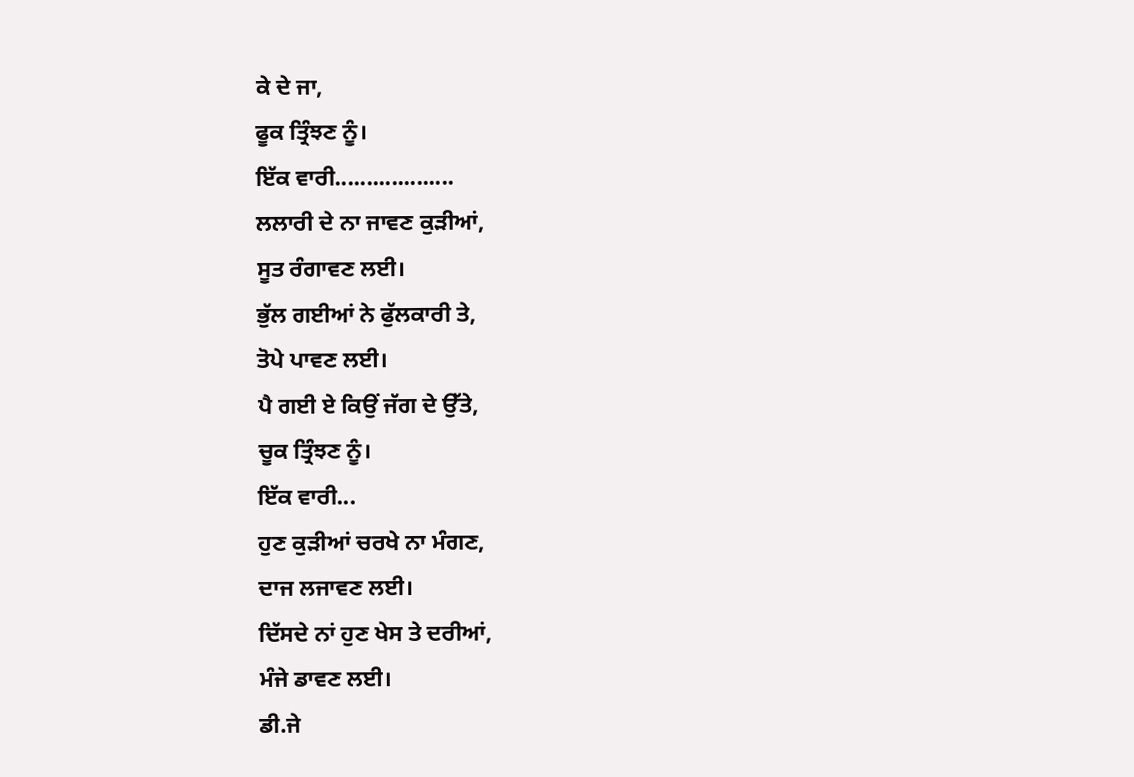ਕੇ ਦੇ ਜਾ,
ਫੂਕ ਤ੍ਰਿੰਝਣ ਨੂੰ।
ਇੱਕ ਵਾਰੀ...................
ਲਲਾਰੀ ਦੇ ਨਾ ਜਾਵਣ ਕੁੜੀਆਂ,
ਸੂਤ ਰੰਗਾਵਣ ਲਈ।
ਭੁੱਲ ਗਈਆਂ ਨੇ ਫੁੱਲਕਾਰੀ ਤੇ,
ਤੋਪੇ ਪਾਵਣ ਲਈ।
ਪੈ ਗਈ ਏ ਕਿਉਂ ਜੱਗ ਦੇ ਉੱਤੇ,
ਚੂਕ ਤ੍ਰਿੰਝਣ ਨੂੰ।
ਇੱਕ ਵਾਰੀ...
ਹੁਣ ਕੁੜੀਆਂ ਚਰਖੇ ਨਾ ਮੰਗਣ,
ਦਾਜ ਲਜਾਵਣ ਲਈ।
ਦਿੱਸਦੇ ਨਾਂ ਹੁਣ ਖੇਸ ਤੇ ਦਰੀਆਂ,
ਮੰਜੇ ਡਾਵਣ ਲਈ।
ਡੀ.ਜੇ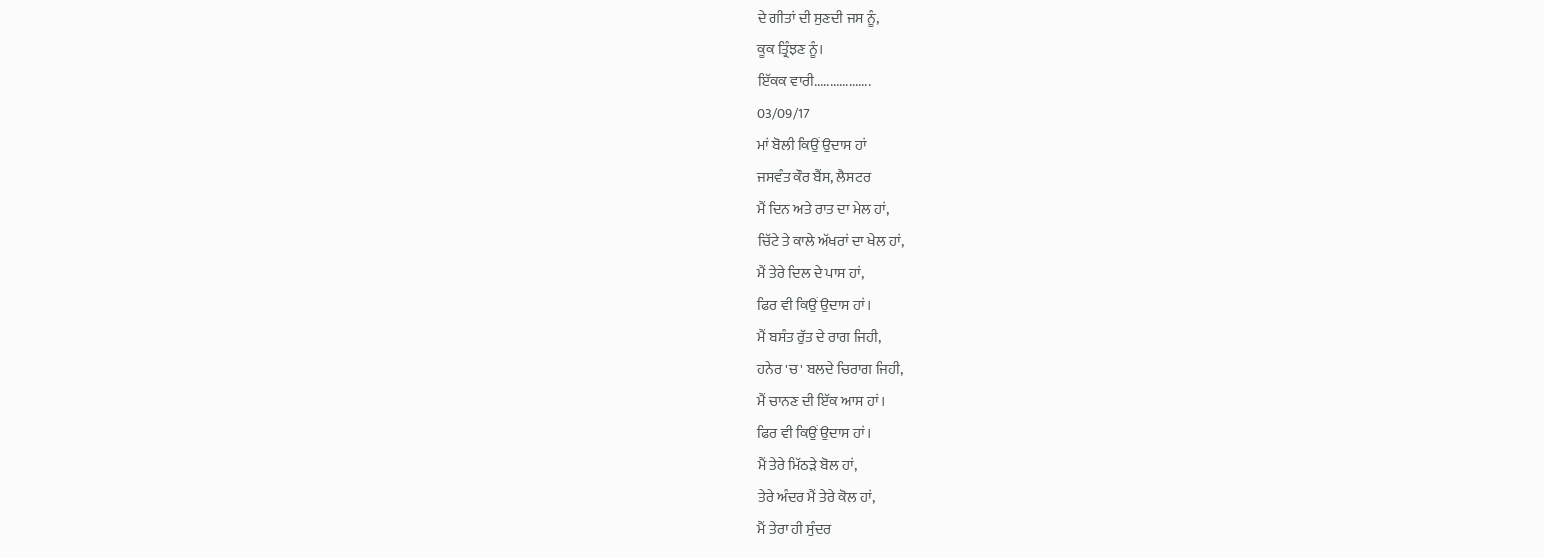ਦੇ ਗੀਤਾਂ ਦੀ ਸੁਣਦੀ ਜਸ ਨੂੰ,
ਕੂਕ ਤ੍ਰਿੰਝਣ ਨੂੰ।
ਇੱਕਕ ਵਾਰੀ..................
03/09/17
ਮਾਂ ਬੋਲੀ ਕਿਉਂ ਉਦਾਸ ਹਾਂ
ਜਸਵੰਤ ਕੌਰ ਬੈਂਸ, ਲੈਸਟਰ
ਮੈਂ ਦਿਨ ਅਤੇ ਰਾਤ ਦਾ ਮੇਲ ਹਾਂ,
ਚਿੱਟੇ ਤੇ ਕਾਲੇ ਅੱਖਰਾਂ ਦਾ ਖੇਲ ਹਾਂ,
ਮੈਂ ਤੇਰੇ ਦਿਲ ਦੇ ਪਾਸ ਹਾਂ,
ਫਿਰ ਵੀ ਕਿਉਂ ਉਦਾਸ ਹਾਂ।
ਮੈਂ ਬਸੰਤ ਰੁੱਤ ਦੇ ਰਾਗ ਜਿਹੀ,
ਹਨੇਰ 'ਚ' ਬਲਦੇ ਚਿਰਾਗ ਜਿਹੀ,
ਮੈਂ ਚਾਨਣ ਦੀ ਇੱਕ ਆਸ ਹਾਂ।
ਫਿਰ ਵੀ ਕਿਉਂ ਉਦਾਸ ਹਾਂ।
ਮੈਂ ਤੇਰੇ ਮਿੱਠੜੇ ਬੋਲ ਹਾਂ,
ਤੇਰੇ ਅੰਦਰ ਮੈਂ ਤੇਰੇ ਕੋਲ ਹਾਂ,
ਮੈਂ ਤੇਰਾ ਹੀ ਸੁੰਦਰ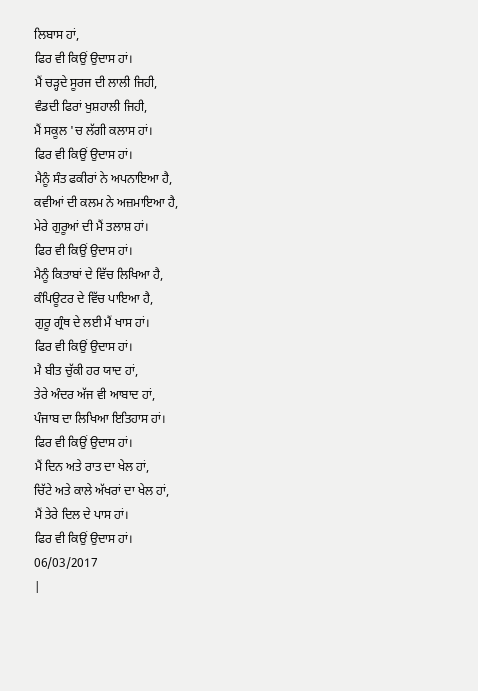ਲਿਬਾਸ ਹਾਂ,
ਫਿਰ ਵੀ ਕਿਉਂ ਉਦਾਸ ਹਾਂ।
ਮੈਂ ਚੜ੍ਹਦੇ ਸੂਰਜ ਦੀ ਲਾਲੀ ਜਿਹੀ,
ਵੰਡਦੀ ਫਿਰਾਂ ਖੁਸ਼ਹਾਲੀ ਜਿਹੀ,
ਮੈਂ ਸਕੂਲ 'ਚ ਲੱਗੀ ਕਲਾਸ ਹਾਂ।
ਫਿਰ ਵੀ ਕਿਉਂ ਉਦਾਸ ਹਾਂ।
ਮੈਨੂੰ ਸੰਤ ਫਕੀਰਾਂ ਨੇ ਅਪਨਾਇਆ ਹੈ,
ਕਵੀਆਂ ਦੀ ਕਲਮ ਨੇ ਅਜ਼ਮਾਇਆ ਹੈ,
ਮੇਰੇ ਗੁਰੂਆਂ ਦੀ ਮੈਂ ਤਲਾਸ਼ ਹਾਂ।
ਫਿਰ ਵੀ ਕਿਉਂ ਉਦਾਸ ਹਾਂ।
ਮੈਨੂੰ ਕਿਤਾਬਾਂ ਦੇ ਵਿੱਚ ਲਿਖਿਆ ਹੈ,
ਕੰਪਿਊਟਰ ਦੇ ਵਿੱਚ ਪਾਇਆ ਹੈ,
ਗੁਰੂ ਗ੍ਰੰਥ ਦੇ ਲਈ ਮੈਂ ਖਾਸ ਹਾਂ।
ਫਿਰ ਵੀ ਕਿਉਂ ਉਦਾਸ ਹਾਂ।
ਮੈ ਬੀਤ ਚੁੱਕੀ ਹਰ ਯਾਦ ਹਾਂ,
ਤੇਰੇ ਅੰਦਰ ਅੱਜ ਵੀ ਆਬਾਦ ਹਾਂ,
ਪੰਜਾਬ ਦਾ ਲਿਖਿਆ ਇਤਿਹਾਸ ਹਾਂ।
ਫਿਰ ਵੀ ਕਿਉਂ ਉਦਾਸ ਹਾਂ।
ਮੈਂ ਦਿਨ ਅਤੇ ਰਾਤ ਦਾ ਖੇਲ ਹਾਂ,
ਚਿੱਟੇ ਅਤੇ ਕਾਲੇ ਅੱਖਰਾਂ ਦਾ ਖੇਲ ਹਾਂ,
ਮੈਂ ਤੇਰੇ ਦਿਲ ਦੇ ਪਾਸ ਹਾਂ।
ਫਿਰ ਵੀ ਕਿਉਂ ਉਦਾਸ ਹਾਂ।
06/03/2017
|